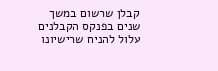קבלן שרשום במשך שנים בפנקס הקבלנים עלול להניח שרישיונו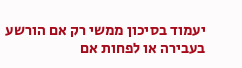יעמוד בסיכון ממשי רק אם הורשע בעבירה או לפחות אם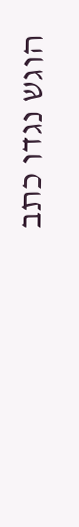הוגש נגדו כתב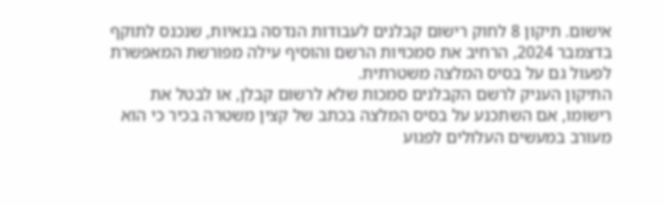אישום. תיקון 8 לחוק רישום קבלנים לעבודות הנדסה בנאיות, שנכנס לתוקף בדצמבר 2024, הרחיב את סמכויות הרשם והוסיף עילה מפורשת המאפשרת לפעול גם על בסיס המלצה משטרתית.
התיקון העניק לרשם הקבלנים סמכות שלא לרשום קבלן, או לבטל את רישומו, אם השתכנע על בסיס המלצה בכתב של קצין משטרה בכיר כי הוא מעורב במעשים העלולים לפגוע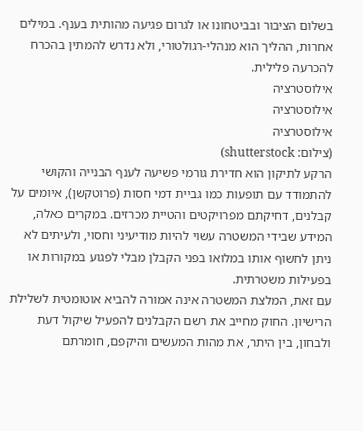בשלום הציבור ובביטחונו או לגרום פגיעה מהותית בענף. במילים אחרות, ההליך הוא מנהלי-רגולטורי, ולא נדרש להמתין בהכרח להכרעה פלילית.
אילוסטרציה
אילוסטרציה
אילוסטרציה
(צילום: shutterstock)
הרקע לתיקון הוא חדירת גורמי פשיעה לענף הבנייה והקושי להתמודד עם תופעות כמו גביית דמי חסות (פרוטקשן), איומים על קבלנים, דחיקתם מפרויקטים והטיית מכרזים. במקרים כאלה, המידע שבידי המשטרה עשוי להיות מודיעיני וחסוי, ולעיתים לא ניתן לחשוף אותו במלואו בפני הקבלן מבלי לפגוע במקורות או בפעילות משטרתית.
עם זאת, המלצת המשטרה אינה אמורה להביא אוטומטית לשלילת הרישיון. החוק מחייב את רשם הקבלנים להפעיל שיקול דעת ולבחון, בין היתר, את מהות המעשים והיקפם, חומרתם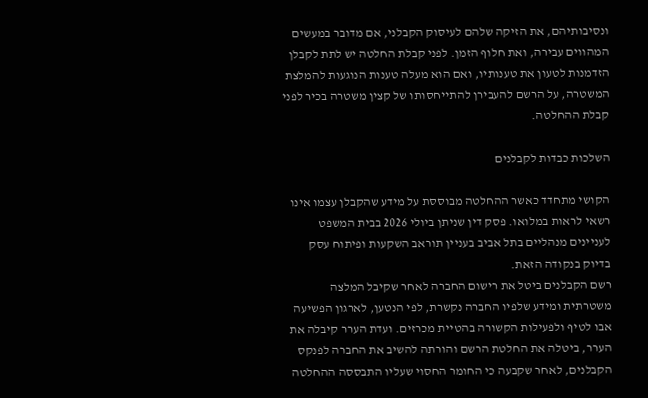ונסיבותיהם, את הזיקה שלהם לעיסוק הקבלני, אם מדובר במעשים המהווים עבירה, ואת חלוף הזמן. לפני קבלת החלטה יש לתת לקבלן הזדמנות לטעון את טענותיו, ואם הוא מעלה טענות הנוגעות להמלצת המשטרה, על הרשם להעבירן להתייחסותו של קצין משטרה בכיר לפני קבלת ההחלטה.

השלכות כבדות לקבלנים

הקושי מתחדד כאשר ההחלטה מבוססת על מידע שהקבלן עצמו אינו רשאי לראות במלואו. פסק דין שניתן ביולי 2026 בבית המשפט לעניינים מנהליים בתל אביב בעניין תוראב השקעות ופיתוח עסק בדיוק בנקודה הזאת.
רשם הקבלנים ביטל את רישום החברה לאחר שקיבל המלצה משטרתית ומידע שלפיו החברה נקשרת, לפי הנטען, לארגון הפשיעה אבו לטיף ולפעילות הקשורה בהטיית מכרזים. ועדת הערר קיבלה את הערר, ביטלה את החלטת הרשם והורתה להשיב את החברה לפנקס הקבלנים, לאחר שקבעה כי החומר החסוי שעליו התבססה ההחלטה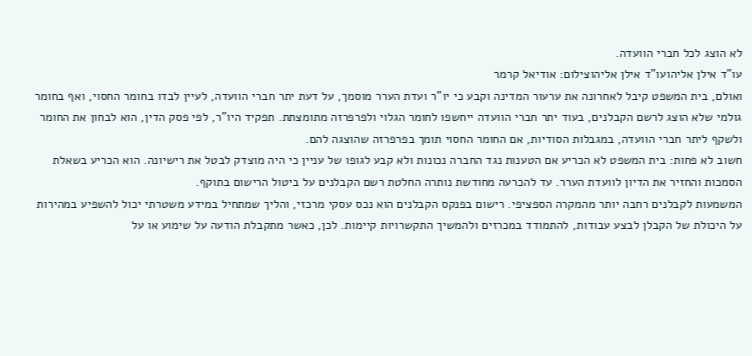לא הוצג לכל חברי הוועדה.
עו"ד אילן אליהועו"ד אילן אליהוצילום: אודיאל קרמר
ואולם, בית המשפט קיבל לאחרונה את ערעור המדינה וקבע כי יו"ר ועדת הערר מוסמך, על דעת יתר חברי הוועדה, לעיין לבדו בחומר החסוי, ואף בחומר גולמי שלא הוצג לרשם הקבלנים, בעוד יתר חברי הוועדה ייחשפו לחומר הגלוי ולפרפרזה מתומצתת. תפקיד היו"ר, לפי פסק הדין, הוא לבחון את החומר ולשקף ליתר חברי הוועדה, במגבלות הסודיות, אם החומר החסוי תומך בפרפרזה שהוצגה להם.
חשוב לא פחות: בית המשפט לא הכריע אם הטענות נגד החברה נכונות ולא קבע לגופו של עניין כי היה מוצדק לבטל את רישיונה. הוא הכריע בשאלת הסמכות והחזיר את הדיון לוועדת הערר. עד להכרעה מחודשת נותרה החלטת רשם הקבלנים על ביטול הרישום בתוקף.
המשמעות לקבלנים רחבה יותר מהמקרה הספציפי. רישום בפנקס הקבלנים הוא נכס עסקי מרכזי, והליך שמתחיל במידע משטרתי יכול להשפיע במהירות על היכולת של הקבלן לבצע עבודות, להתמודד במכרזים ולהמשיך התקשרויות קיימות. לכן, כאשר מתקבלת הודעה על שימוע או על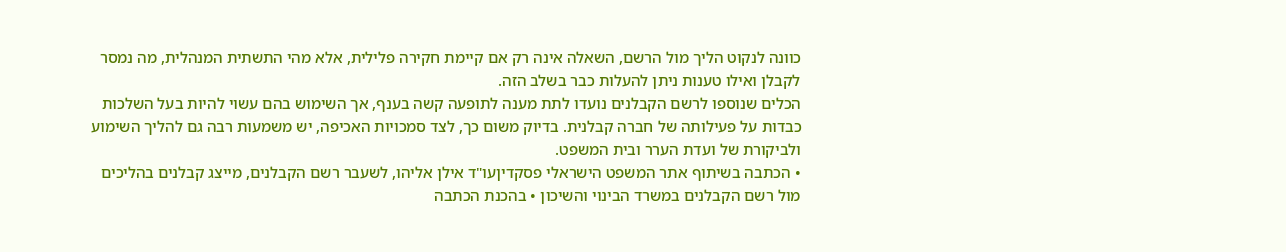כוונה לנקוט הליך מול הרשם, השאלה אינה רק אם קיימת חקירה פלילית, אלא מהי התשתית המנהלית, מה נמסר לקבלן ואילו טענות ניתן להעלות כבר בשלב הזה.
הכלים שנוספו לרשם הקבלנים נועדו לתת מענה לתופעה קשה בענף, אך השימוש בהם עשוי להיות בעל השלכות כבדות על פעילותה של חברה קבלנית. בדיוק משום כך, לצד סמכויות האכיפה, יש משמעות רבה גם להליך השימוע ולביקורת של ועדת הערר ובית המשפט.
• הכתבה בשיתוף אתר המשפט הישראלי פסקדיןעו"ד אילן אליהו, לשעבר רשם הקבלנים, מייצג קבלנים בהליכים מול רשם הקבלנים במשרד הבינוי והשיכון • בהכנת הכתבה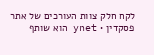לקח חלק צוות העורכים של אתר פסקדין • ynet הוא שותף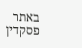באתר פסקדין